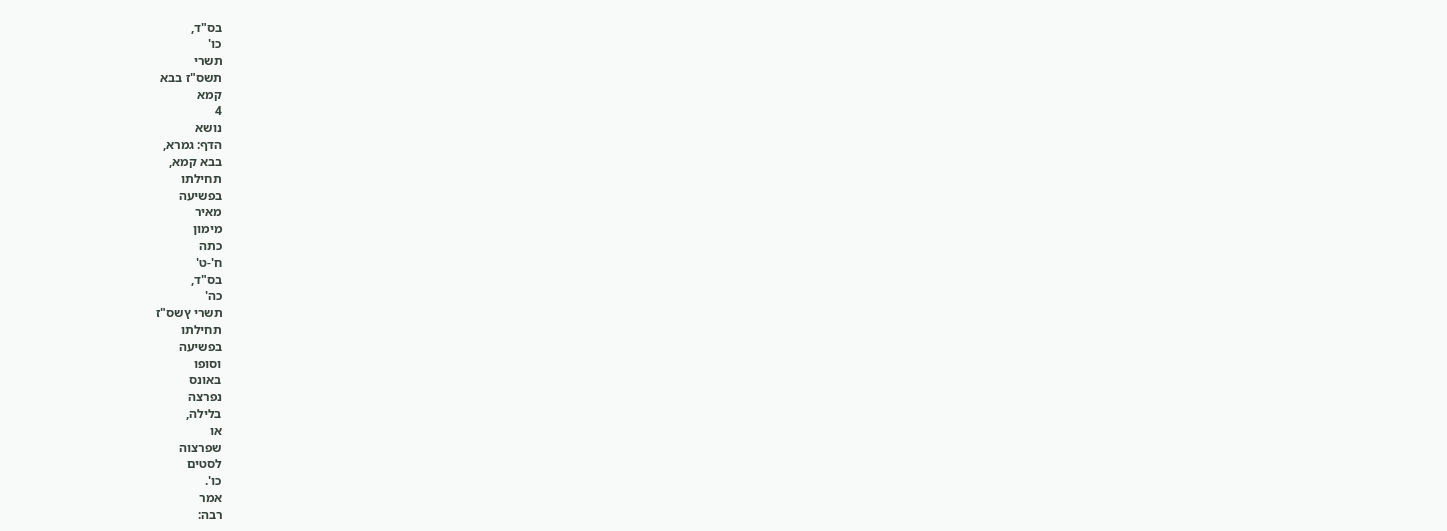בס"ד,
כו'
תשרי
תשס"ז בבא
קמא
4
נושא
הדף: גמרא,
בבא קמא,
תחילתו
בפשיעה
מאיר
מימון
כתה
ח'-ט'
בס"ד,
כה'
תשרי ץשס"ז
תחילתו
בפשיעה
וסופו
באונס
נפרצה
בלילה,
או
שפרצוה
לסטים
כו'.
אמר
רבה: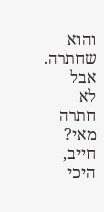והוא
שחתרה.
אבל
לא
חתרה
מאי?
חייב,
היכי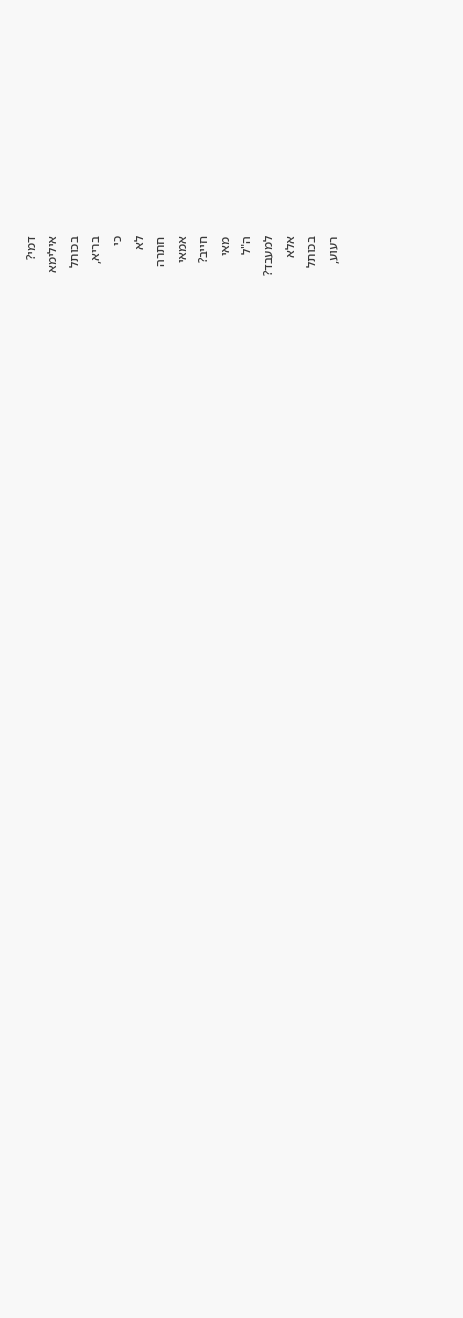דמי?
אילימא
בכותל
בריא,
כי
לא
חתרה
אמאי
חייב?
מאי
ה"ל
למעבד?
אלא
בכותל
רעוע,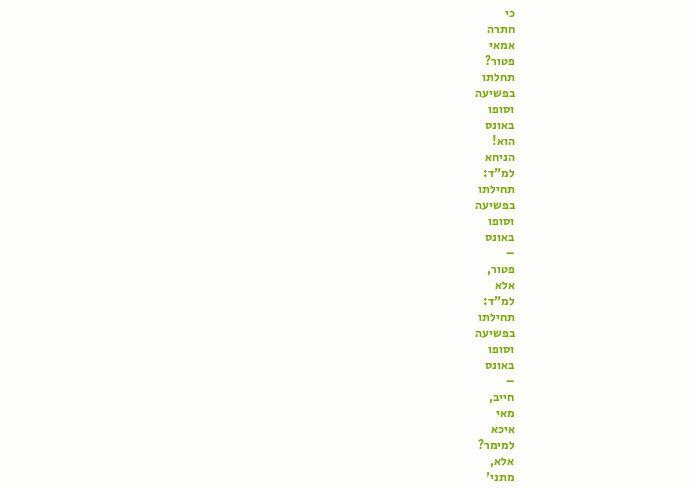כי
חתרה
אמאי
פטור?
תחלתו
בפשיעה
וסופו
באונס
הוא!
הניחא
למ"ד:
תחילתו
בפשיעה
וסופו
באונס
–
פטור,
אלא
למ"ד:
תחילתו
בפשיעה
וסופו
באונס
–
חייב,
מאי
איכא
למימר?
אלא,
מתני'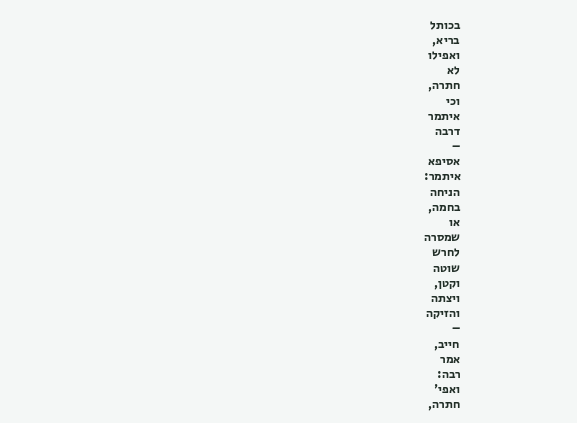בכותל
בריא,
ואפילו
לא
חתרה,
וכי
איתמר
דרבה
–
אסיפא
איתמר:
הניחה
בחמה,
או
שמסרה
לחרש
שוטה
וקטן,
ויצתה
והזיקה
–
חייב,
אמר
רבה:
ואפי'
חתרה,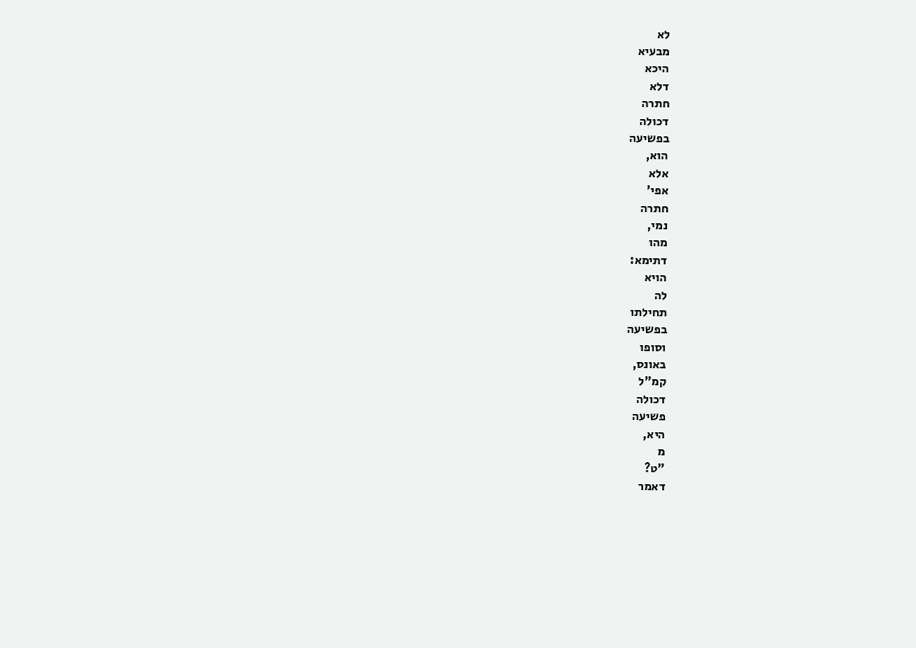לא
מבעיא
היכא
דלא
חתרה
דכולה
בפשיעה
הוא,
אלא
אפי'
חתרה
נמי,
מהו
דתימא:
הויא
לה
תחילתו
בפשיעה
וסופו
באונס,
קמ"ל
דכולה
פשיעה
היא,
מ
"ט?
דאמר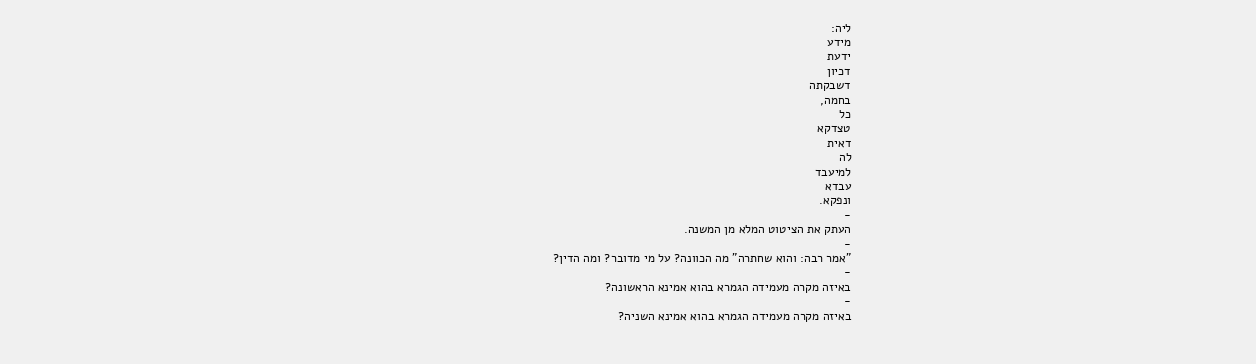ליה:
מידע
ידעת
דכיון
דשבקתה
בחמה,
כל
טצדקא
דאית
לה
למיעבד
עבדא
ונפקא.
-
העתק את הציטוט המלא מן המשנה.
-
"אמר רבה: והוא שחתרה" מה הכוונה? על מי מדובר? ומה הדין?
-
באיזה מקרה מעמידה הגמרא בהוא אמינא הראשונה?
-
באיזה מקרה מעמידה הגמרא בהוא אמינא השניה?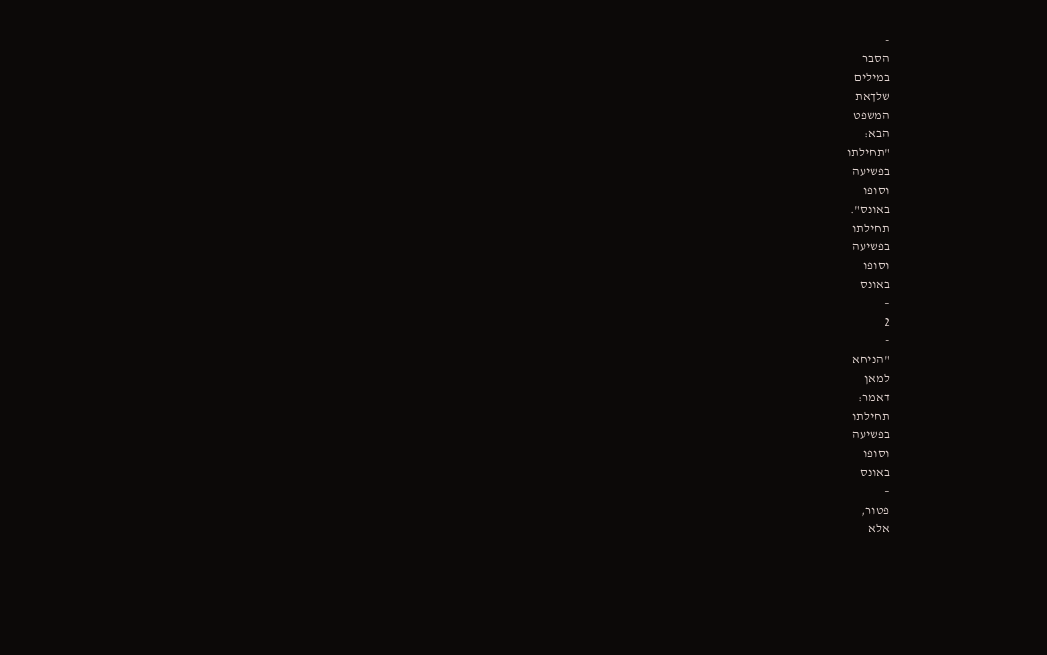-
הסבר
במילים
שלךאת
המשפט
הבא:
"תחילתו
בפשיעה
וסופו
באונס".
תחילתו
בפשיעה
וסופו
באונס
–
2
-
"הניחא
למאן
דאמר:
תחילתו
בפשיעה
וסופו
באונס
–
פטור,
אלא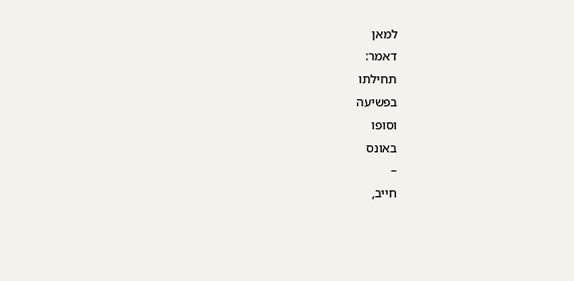למאן
דאמר:
תחילתו
בפשיעה
וסופו
באונס
–
חייב,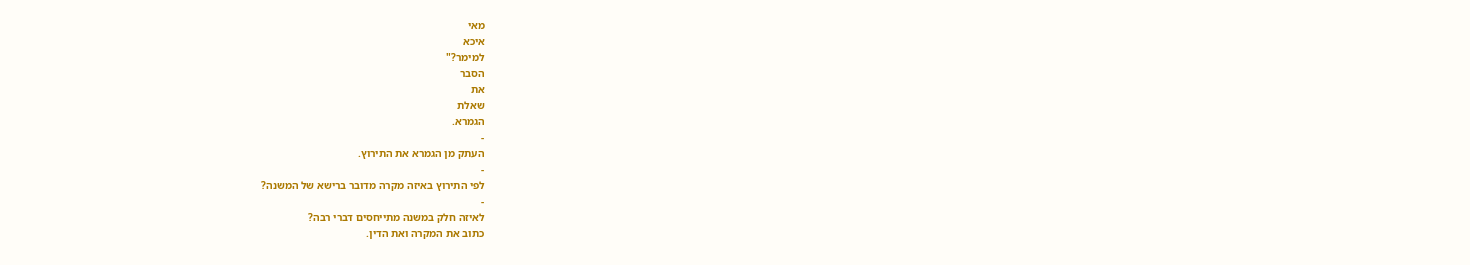מאי
איכא
למימר?"
הסבר
את
שאלת
הגמרא.
-
העתק מן הגמרא את התירוץ.
-
לפי התירוץ באיזה מקרה מדובר ברישא של המשנה?
-
לאיזה חלק במשנה מתייחסים דברי רבה?
כתוב את המקרה ואת הדין.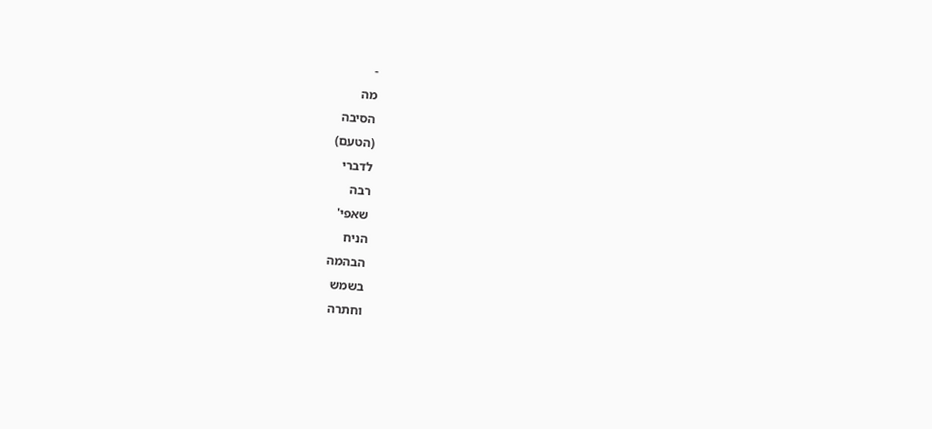-
מה
הסיבה
(הטעם)
לדברי
רבה
שאפי'
הניח
הבהמה
בשמש
וחתרה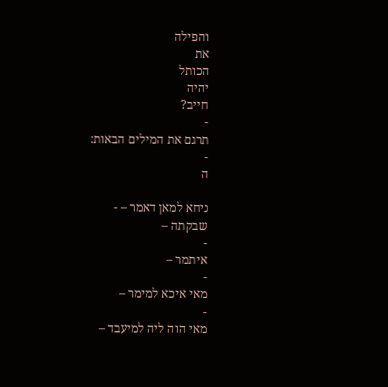והפילה
את
הכותל
יהיה
חייב?
-
תרגם את המילים הבאות:
-
ה

ניחא למאן דאמר – -
שבקתה –
-
איתמר –
-
מאי איכא למימר –
-
מאי הוה ליה למיעבד –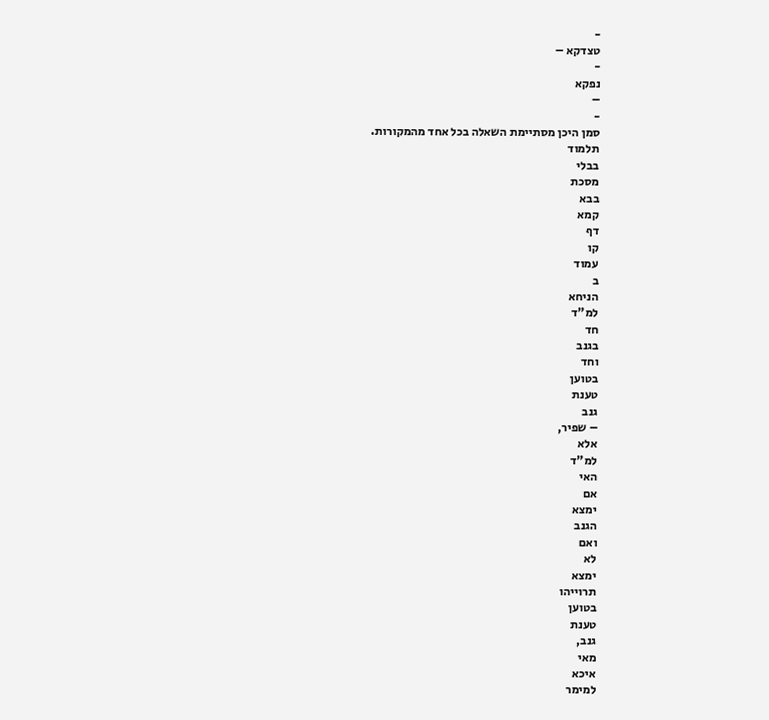-
טצדקא –
-
נפקא
–
-
סמן היכן מסתיימת השאלה בכל אחד מהמקורות.
תלמוד
בבלי
מסכת
בבא
קמא
דף
קו
עמוד
ב
הניחא
למ"ד
חד
בגנב
וחד
בטוען
טענת
גנב
– שפיר,
אלא
למ"ד
האי
אם
ימצא
הגנב
ואם
לא
ימצא
תרוייהו
בטוען
טענת
גנב,
מאי
איכא
למימר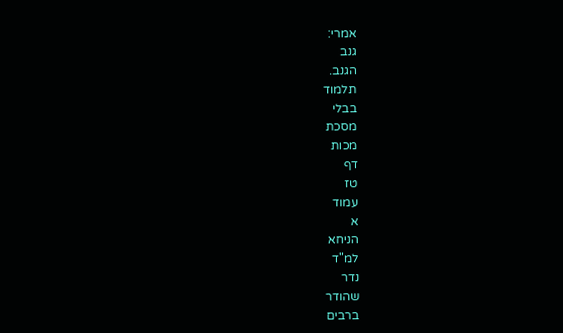אמרי:
גנב
הגנב.
תלמוד
בבלי
מסכת
מכות
דף
טז
עמוד
א
הניחא
למ"ד
נדר
שהודר
ברבים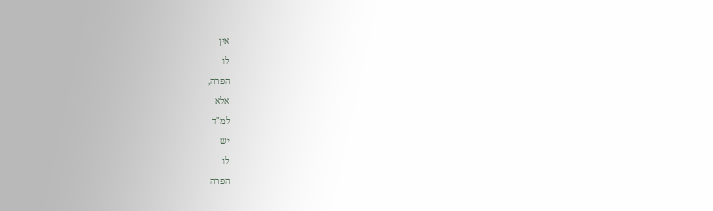אין
לו
הפרה,
אלא
למ"ד
יש
לו
הפרה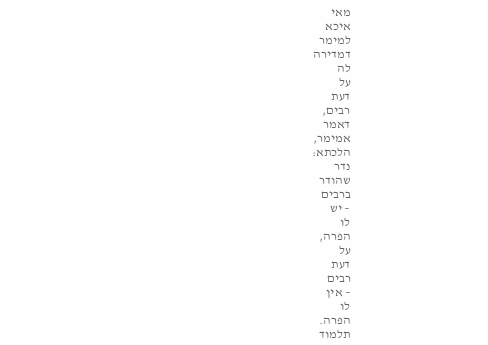מאי
איכא
למימר
דמדירה
לה
על
דעת
רבים,
דאמר
אמימר,
הלכתא:
נדר
שהודר
ברבים
– יש
לו
הפרה,
על
דעת
רבים
– אין
לו
הפרה.
תלמוד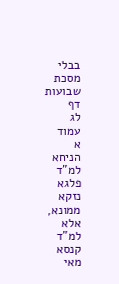בבלי
מסכת
שבועות
דף
לג
עמוד
א
הניחא
למ"ד
פלגא
נזקא
ממונא,
אלא
למ"ד
קנסא
מאי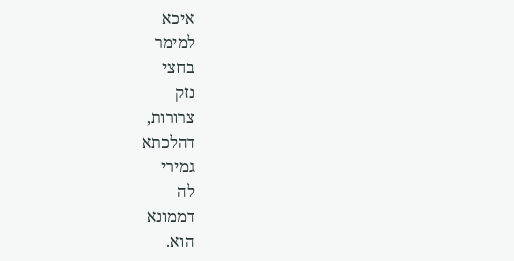איכא
למימר
בחצי
נזק
צרורות,
דהלכתא
גמירי
לה
דממונא
הוא.